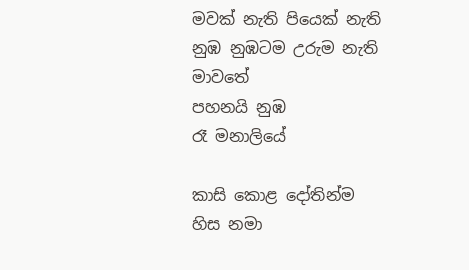මවක් නැති පියෙක් නැති
නුඹ නුඹටම උරුම නැති
මාවතේ
පහනයි නුඹ
රෑ මනාලියේ

කාසි කොළ දෝතින්ම
හිස නමා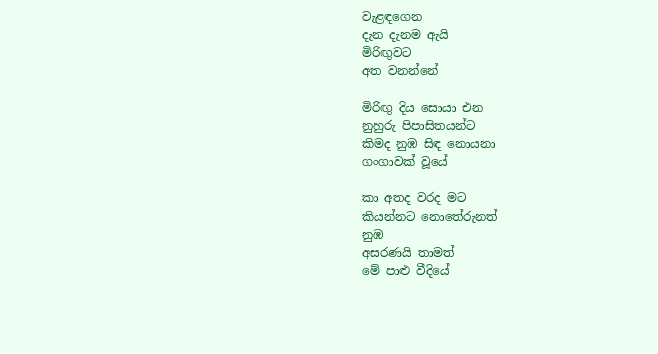වැළඳගෙන
දැන දැනම ඇයි
මිරිඟුවට
අත වනන්නේ

මිරිඟු දිය සොයා එන
නුහුරු පිපාසිතයන්ට
කිමද නුඹ සිඳ නොයනා
ගංගාවක් වූයේ

කා අතද වරද මට
කියන්නට නොතේරුනත්
නුඹ
අසරණයි තාමත්
මේ පාළු වීදියේ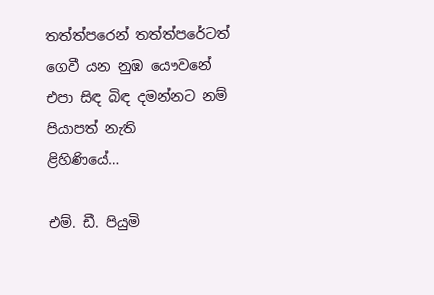තත්ත්පරෙන් තත්ත්පරේටත්
ගෙවී යන නුඹ යෞවනේ
එපා සිඳ බිඳ දමන්නට නම්
පියාපත් නැති
ළිහිණියේ…

එම්. ඩී. පියුමි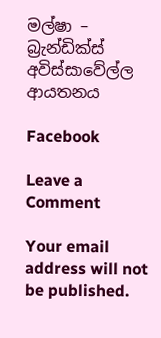මල්ෂා – බ්‍රැන්ඩික්ස් අවිස්සාවේල්ල ආයතනය

Facebook

Leave a Comment

Your email address will not be published.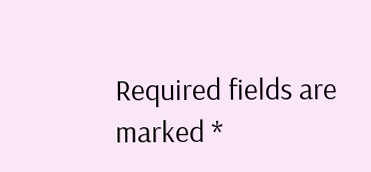Required fields are marked *